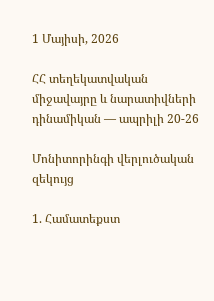1 Մայիսի, 2026

ՀՀ տեղեկատվական միջավայրը և նարատիվների դինամիկան — ապրիլի 20-26

Մոնիտորինգի վերլուծական զեկույց

1. Համատեքստ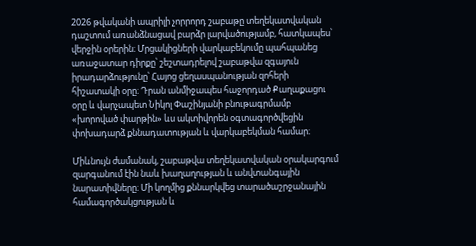2026 թվականի ապրիլի չորրորդ շաբաթը տեղեկատվական դաշտում առանձնացավ բարձր լարվածությամբ, հատկապես՝ վերջին օրերին։ Մրցակիցների վարկաբեկումը պահպանեց առաջատար դիրքը՝ շեշտադրելով շաբաթվա զգայուն իրադարձությունը՝ Հայոց ցեղասպանության զոհերի հիշատակի օրը։ Դրան անմիջապես հաջորդած Քաղաքացու օրը և վարչապետ Նիկոլ Փաշինյանի բնութագրմամբ «խորոված փարթին» ևս ակտիվորեն օգտագործվեցին փոխադարձ քննադատության և վարկաբեկման համար։

Միևնույն ժամանակ, շաբաթվա տեղեկատվական օրակարգում զարգանում էին նաև խաղաղության և անվտանգային նարատիվները։ Մի կողմից քննարկվեց տարածաշրջանային համագործակցության և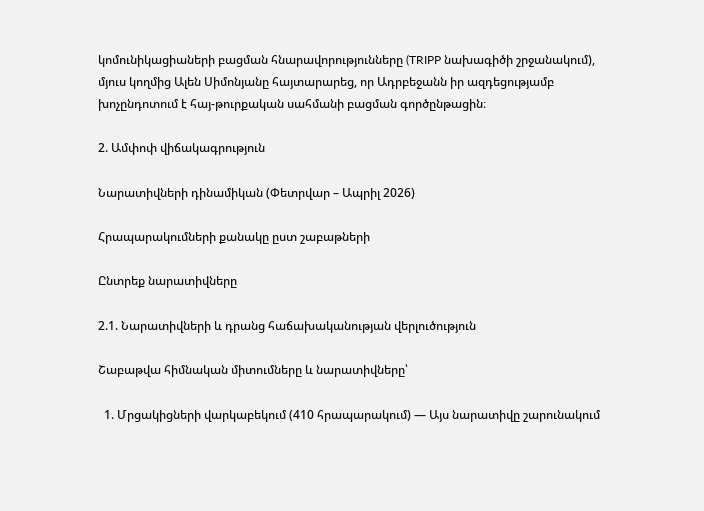կոմունիկացիաների բացման հնարավորությունները (TRIPP նախագիծի շրջանակում), մյուս կողմից Ալեն Սիմոնյանը հայտարարեց, որ Ադրբեջանն իր ազդեցությամբ խոչընդոտում է հայ-թուրքական սահմանի բացման գործընթացին։

2. Ամփոփ վիճակագրություն

Նարատիվների դինամիկան (Փետրվար – Ապրիլ 2026)

Հրապարակումների քանակը ըստ շաբաթների

Ընտրեք նարատիվները

2.1. Նարատիվների և դրանց հաճախականության վերլուծություն

Շաբաթվա հիմնական միտումները և նարատիվները՝

  1. Մրցակիցների վարկաբեկում (410 հրապարակում) — Այս նարատիվը շարունակում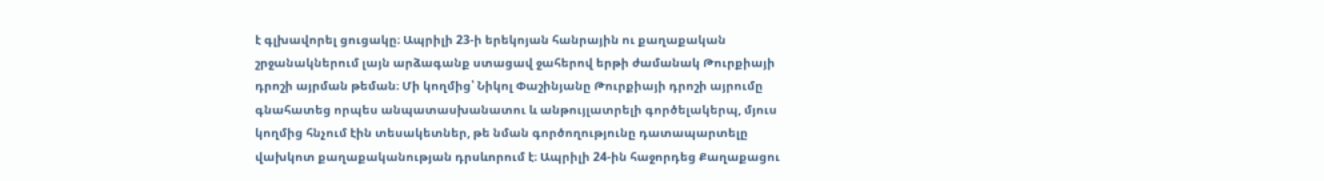է գլխավորել ցուցակը։ Ապրիլի 23-ի երեկոյան հանրային ու քաղաքական շրջանակներում լայն արձագանք ստացավ ջահերով երթի ժամանակ Թուրքիայի դրոշի այրման թեման։ Մի կողմից՝ Նիկոլ Փաշինյանը Թուրքիայի դրոշի այրումը գնահատեց որպես անպատասխանատու և անթույլատրելի գործելակերպ, մյուս կողմից հնչում էին տեսակետներ, թե նման գործողությունը դատապարտելը վախկոտ քաղաքականության դրսևորում է։ Ապրիլի 24-ին հաջորդեց Քաղաքացու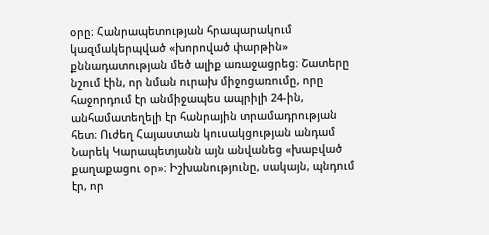օրը։ Հանրապետության հրապարակում կազմակերպված «խորոված փարթին» քննադատության մեծ ալիք առաջացրեց։ Շատերը նշում էին, որ նման ուրախ միջոցառումը, որը հաջորդում էր անմիջապես ապրիլի 24-ին, անհամատեղելի էր հանրային տրամադրության հետ։ Ուժեղ Հայաստան կուսակցության անդամ Նարեկ Կարապետյանն այն անվանեց «խաբված քաղաքացու օր»։ Իշխանությունը, սակայն, պնդում էր, որ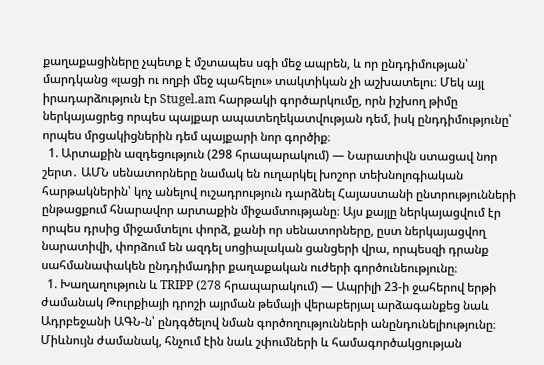քաղաքացիները չպետք է մշտապես սգի մեջ ապրեն, և որ ընդդիմության՝ մարդկանց «լացի ու ողբի մեջ պահելու» տակտիկան չի աշխատելու։ Մեկ այլ իրադարձություն էր Stugel.am հարթակի գործարկումը, որն իշխող թիմը ներկայացրեց որպես պայքար ապատեղեկատվության դեմ, իսկ ընդդիմությունը՝ որպես մրցակիցներին դեմ պայքարի նոր գործիք։
  1. Արտաքին ազդեցություն (298 հրապարակում) — Նարատիվն ստացավ նոր շերտ․ ԱՄՆ սենատորները նամակ են ուղարկել խոշոր տեխնոլոգիական հարթակներին՝ կոչ անելով ուշադրություն դարձնել Հայաստանի ընտրությունների ընթացքում հնարավոր արտաքին միջամտությանը։ Այս քայլը ներկայացվում էր որպես դրսից միջամտելու փորձ, քանի որ սենատորները, ըստ ներկայացվող նարատիվի, փորձում են ազդել սոցիալական ցանցերի վրա, որպեսզի դրանք սահմանափակեն ընդդիմադիր քաղաքական ուժերի գործունեությունը։
  1. Խաղաղություն և TRIPP (278 հրապարակում) — Ապրիլի 23-ի ջահերով երթի ժամանակ Թուրքիայի դրոշի այրման թեմայի վերաբերյալ արձագանքեց նաև Ադրբեջանի ԱԳՆ-ն՝ ընդգծելով նման գործողությունների անընդունելիությունը։ Միևնույն ժամանակ, հնչում էին նաև շփումների և համագործակցության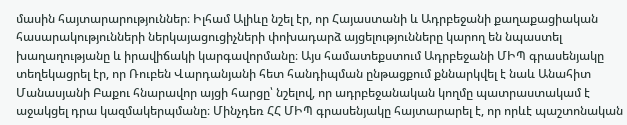մասին հայտարարություններ։ Իլհամ Ալիևը նշել էր, որ Հայաստանի և Ադրբեջանի քաղաքացիական հասարակությունների ներկայացուցիչների փոխադարձ այցելությունները կարող են նպաստել խաղաղությանը և իրավիճակի կարգավորմանը։ Այս համատեքստում Ադրբեջանի ՄԻՊ գրասենյակը տեղեկացրել էր, որ Ռուբեն Վարդանյանի հետ հանդիպման ընթացքում քննարկվել է նաև Անահիտ Մանասյանի Բաքու հնարավոր այցի հարցը՝ նշելով, որ ադրբեջանական կողմը պատրաստակամ է աջակցել դրա կազմակերպմանը։ Մինչդեռ ՀՀ ՄԻՊ գրասենյակը հայտարարել է, որ որևէ պաշտոնական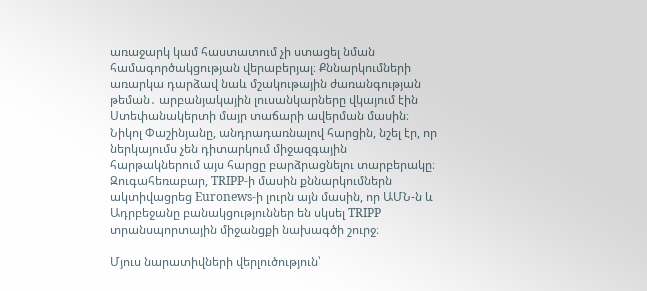առաջարկ կամ հաստատում չի ստացել նման համագործակցության վերաբերյալ։ Քննարկումների առարկա դարձավ նաև մշակութային ժառանգության թեման․ արբանյակային լուսանկարները վկայում էին Ստեփանակերտի մայր տաճարի ավերման մասին։ Նիկոլ Փաշինյանը, անդրադառնալով հարցին, նշել էր, որ ներկայումս չեն դիտարկում միջազգային հարթակներում այս հարցը բարձրացնելու տարբերակը։ Զուգահեռաբար, TRIPP-ի մասին քննարկումներն ակտիվացրեց Euronews-ի լուրն այն մասին, որ ԱՄՆ-ն և Ադրբեջանը բանակցություններ են սկսել TRIPP տրանսպորտային միջանցքի նախագծի շուրջ։

Մյուս նարատիվների վերլուծություն՝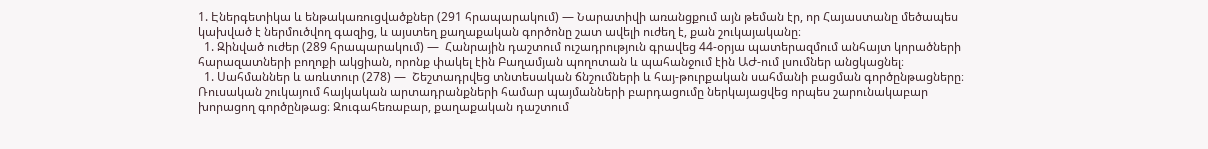1. Էներգետիկա և ենթակառուցվածքներ (291 հրապարակում) — Նարատիվի առանցքում այն թեման էր, որ Հայաստանը մեծապես կախված է ներմուծվող գազից, և այստեղ քաղաքական գործոնը շատ ավելի ուժեղ է, քան շուկայականը։
  1. Զինված ուժեր (289 հրապարակում) —  Հանրային դաշտում ուշադրություն գրավեց 44-օրյա պատերազմում անհայտ կորածների հարազատների բողոքի ակցիան, որոնք փակել էին Բաղամյան պողոտան և պահանջում էին ԱԺ-ում լսումներ անցկացնել։
  1. Սահմաններ և առևտուր (278) —  Շեշտադրվեց տնտեսական ճնշումների և հայ-թուրքական սահմանի բացման գործընթացները։ Ռուսական շուկայում հայկական արտադրանքների համար պայմանների բարդացումը ներկայացվեց որպես շարունակաբար խորացող գործընթաց։ Զուգահեռաբար, քաղաքական դաշտում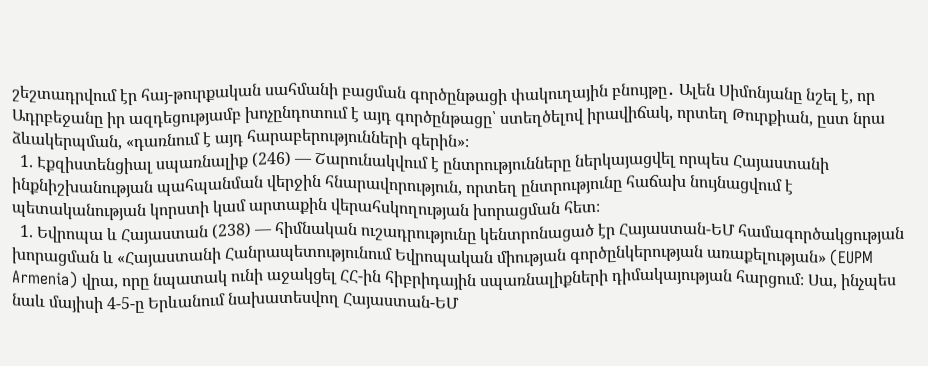շեշտադրվում էր հայ-թուրքական սահմանի բացման գործընթացի փակուղային բնույթը․ Ալեն Սիմոնյանը նշել է, որ Ադրբեջանը իր ազդեցությամբ խոչընդոտում է այդ գործընթացը՝ ստեղծելով իրավիճակ, որտեղ Թուրքիան, ըստ նրա ձևակերպման, «դառնում է այդ հարաբերությունների գերին»։
  1. Էքզիստենցիալ սպառնալիք (246) — Շարունակվում է ընտրությունները ներկայացվել որպես Հայաստանի ինքնիշխանության պահպանման վերջին հնարավորություն, որտեղ ընտրությունը հաճախ նույնացվում է պետականության կորստի կամ արտաքին վերահսկողության խորացման հետ։
  1. Եվրոպա և Հայաստան (238) — հիմնական ուշադրությունը կենտրոնացած էր Հայաստան-ԵՄ համագործակցության խորացման և «Հայաստանի Հանրապետությունում Եվրոպական միության գործընկերության առաքելության» (EUPM Armenia) վրա, որը նպատակ ունի աջակցել ՀՀ-ին հիբրիդային սպառնալիքների դիմակայության հարցում։ Սա, ինչպես նաև մայիսի 4-5-ը Երևանում նախատեսվող Հայաստան-ԵՄ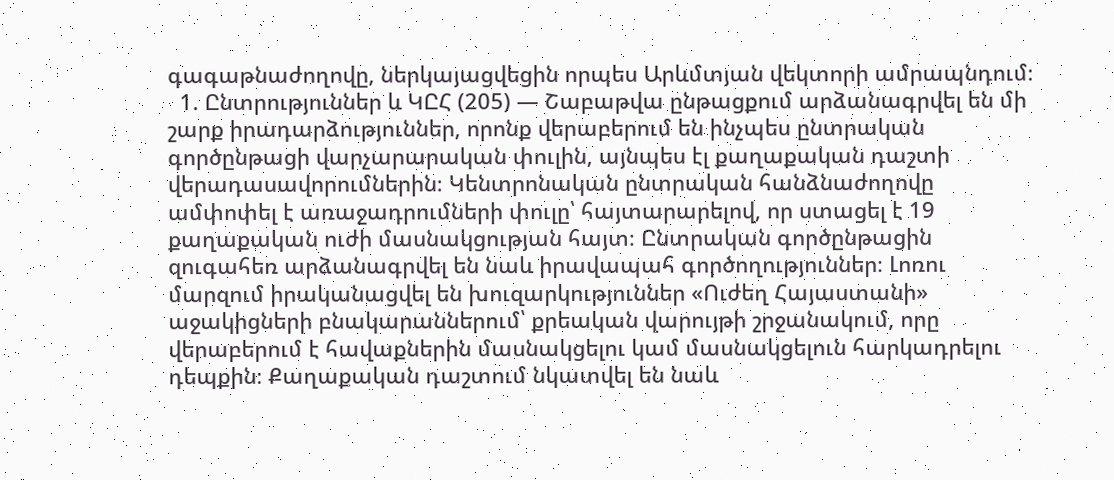գագաթնաժողովը, ներկայացվեցին որպես Արևմտյան վեկտորի ամրապնդում։
  1. Ընտրություններ և ԿԸՀ (205) — Շաբաթվա ընթացքում արձանագրվել են մի շարք իրադարձություններ, որոնք վերաբերում են ինչպես ընտրական գործընթացի վարչարարական փուլին, այնպես էլ քաղաքական դաշտի վերադասավորումներին։ Կենտրոնական ընտրական հանձնաժողովը ամփոփել է առաջադրումների փուլը՝ հայտարարելով, որ ստացել է 19 քաղաքական ուժի մասնակցության հայտ։ Ընտրական գործընթացին զուգահեռ արձանագրվել են նաև իրավապահ գործողություններ։ Լոռու մարզում իրականացվել են խուզարկություններ «Ուժեղ Հայաստանի» աջակիցների բնակարաններում՝ քրեական վարույթի շրջանակում, որը վերաբերում է հավաքներին մասնակցելու կամ մասնակցելուն հարկադրելու դեպքին։ Քաղաքական դաշտում նկատվել են նաև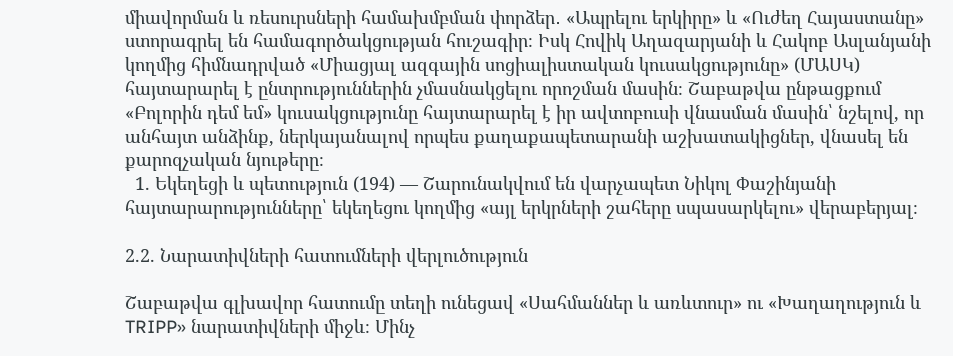միավորման և ռեսուրսների համախմբման փորձեր․ «Ապրելու երկիրը» և «Ուժեղ Հայաստանը» ստորագրել են համագործակցության հուշագիր։ Իսկ Հովիկ Աղազարյանի և Հակոբ Ասլանյանի կողմից հիմնադրված «Միացյալ ազգային սոցիալիստական կուսակցությունը» (ՄԱՍԿ) հայտարարել է ընտրություններին չմասնակցելու որոշման մասին։ Շաբաթվա ընթացքում «Բոլորին դեմ եմ» կուսակցությունը հայտարարել է իր ավտոբուսի վնասման մասին՝ նշելով, որ անհայտ անձինք, ներկայանալով որպես քաղաքապետարանի աշխատակիցներ, վնասել են քարոզչական նյութերը։
  1. Եկեղեցի և պետություն (194) — Շարունակվում են վարչապետ Նիկոլ Փաշինյանի հայտարարությունները՝ եկեղեցու կողմից «այլ երկրների շահերը սպասարկելու» վերաբերյալ։

2.2. Նարատիվների հատումների վերլուծություն

Շաբաթվա գլխավոր հատումը տեղի ունեցավ «Սահմաններ և առևտուր» ու «Խաղաղություն և TRIPP» նարատիվների միջև։ Մինչ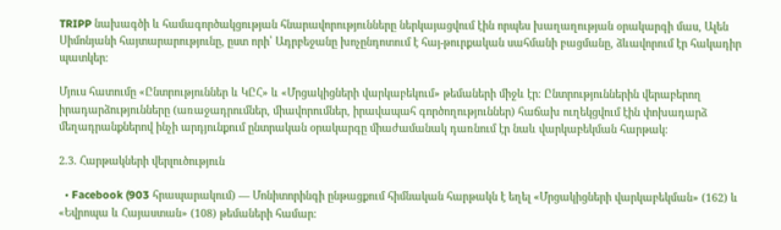TRIPP նախագծի և համագործակցության հնարավորությունները ներկայացվում էին որպես խաղաղության օրակարգի մաս, Ալեն Սիմոնյանի հայտարարությունը, ըստ որի՝ Ադրբեջանը խոչընդոտում է հայ-թուրքական սահմանի բացմանը, ձևավորում էր հակադիր պատկեր։

Մյուս հատումը «Ընտրություններ և ԿԸՀ» և «Մրցակիցների վարկաբեկում» թեմաների միջև էր։ Ընտրություններին վերաբերող իրադարձությունները (առաջադրումներ, միավորումներ, իրավապահ գործողություններ) հաճախ ուղեկցվում էին փոխադարձ մեղադրանքներով ինչի արդյունքում ընտրական օրակարգը միաժամանակ դառնում էր նաև վարկաբեկման հարթակ։

2.3. Հարթակների վերլուծություն

  • Facebook (903 հրապարակում) — Մոնիտորինգի ընթացքում հիմնական հարթակն է եղել «Մրցակիցների վարկաբեկման» (162) և «Եվրոպա և Հայաստան» (108) թեմաների համար։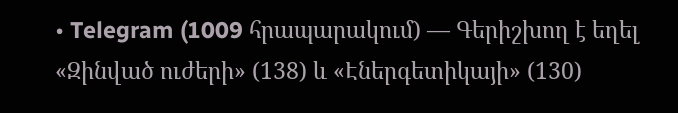• Telegram (1009 հրապարակում) — Գերիշխող է եղել «Զինված ուժերի» (138) և «Էներգետիկայի» (130)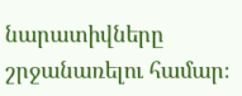նարատիվները շրջանառելու համար։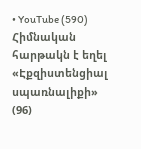• YouTube (590) Հիմնական հարթակն է եղել «Էքզիստենցիալ սպառնալիքի» (96)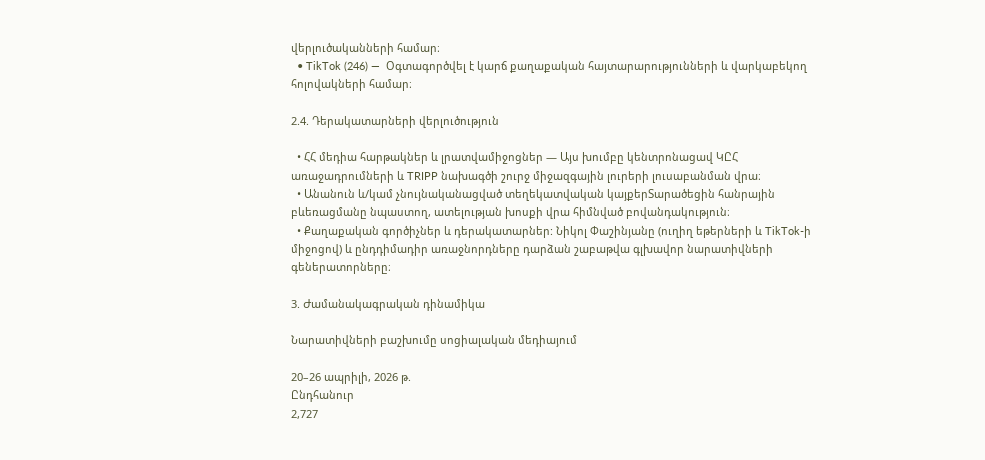վերլուծականների համար։
  • TikTok (246) —  Օգտագործվել է կարճ քաղաքական հայտարարությունների և վարկաբեկող հոլովակների համար։

2.4. Դերակատարների վերլուծություն

  • ՀՀ մեդիա հարթակներ և լրատվամիջոցներ — Այս խումբը կենտրոնացավ ԿԸՀ առաջադրումների և TRIPP նախագծի շուրջ միջազգային լուրերի լուսաբանման վրա։
  • Անանուն և/կամ չնույնականացված տեղեկատվական կայքերՏարածեցին հանրային բևեռացմանը նպաստող, ատելության խոսքի վրա հիմնված բովանդակություն։
  • Քաղաքական գործիչներ և դերակատարներ: Նիկոլ Փաշինյանը (ուղիղ եթերների և TikTok-ի միջոցով) և ընդդիմադիր առաջնորդները դարձան շաբաթվա գլխավոր նարատիվների գեներատորները։

3. Ժամանակագրական դինամիկա

Նարատիվների բաշխումը սոցիալական մեդիայում

20–26 ապրիլի, 2026 թ.
Ընդհանուր
2,727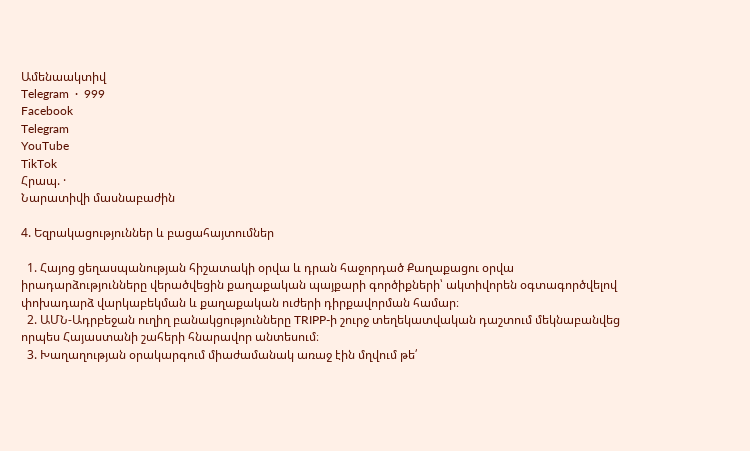Ամենաակտիվ
Telegram  ·  999
Facebook
Telegram
YouTube
TikTok
Հրապ. ·
Նարատիվի մասնաբաժին

4. Եզրակացություններ և բացահայտումներ

  1. Հայոց ցեղասպանության հիշատակի օրվա և դրան հաջորդած Քաղաքացու օրվա իրադարձությունները վերածվեցին քաղաքական պայքարի գործիքների՝ ակտիվորեն օգտագործվելով փոխադարձ վարկաբեկման և քաղաքական ուժերի դիրքավորման համար։
  2. ԱՄՆ-Ադրբեջան ուղիղ բանակցությունները TRIPP-ի շուրջ տեղեկատվական դաշտում մեկնաբանվեց որպես Հայաստանի շահերի հնարավոր անտեսում։
  3. Խաղաղության օրակարգում միաժամանակ առաջ էին մղվում թե՛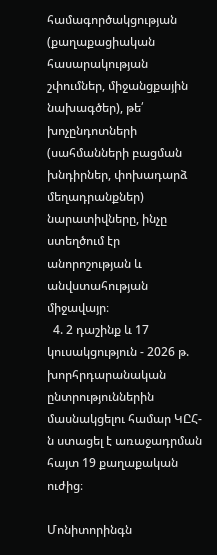համագործակցության (քաղաքացիական հասարակության շփումներ, միջանցքային նախագծեր), թե՛ խոչընդոտների (սահմանների բացման խնդիրներ, փոխադարձ մեղադրանքներ) նարատիվները, ինչը ստեղծում էր անորոշության և անվստահության միջավայր։
  4. 2 դաշինք և 17 կուսակցություն - 2026 թ. խորհրդարանական ընտրություններին մասնակցելու համար ԿԸՀ-ն ստացել է առաջադրման հայտ 19 քաղաքական ուժից։

Մոնիտորինգն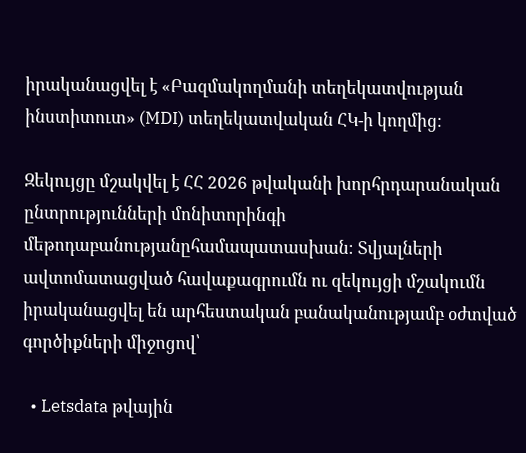իրականացվել է «Բազմակողմանի տեղեկատվության ինստիտուտ» (MDI) տեղեկատվական ՀԿ-ի կողմից։

Զեկույցը մշակվել է ՀՀ 2026 թվականի խորհրդարանական ընտրությունների մոնիտորինգի մեթոդաբանությանըհամապատասխան։ Տվյալների ավտոմատացված հավաքագրումն ու զեկույցի մշակումն իրականացվել են արհեստական բանականությամբ օժտված գործիքների միջոցով՝

  • Letsdata թվային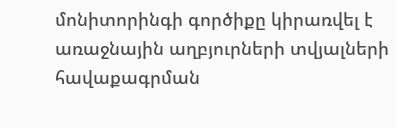մոնիտորինգի գործիքը կիրառվել է առաջնային աղբյուրների տվյալների հավաքագրման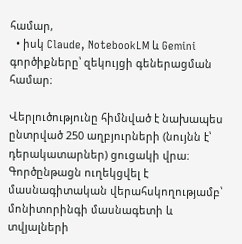համար,
  • իսկ Claude, NotebookLM և Gemini գործիքները՝ զեկույցի գեներացման համար։

Վերլուծությունը հիմնված է նախապես ընտրված 250 աղբյուրների (նույնն է՝ դերակատարներ) ցուցակի վրա։ Գործընթացն ուղեկցվել է մասնագիտական վերահսկողությամբ՝ մոնիտորինգի մասնագետի և տվյալների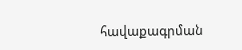հավաքագրման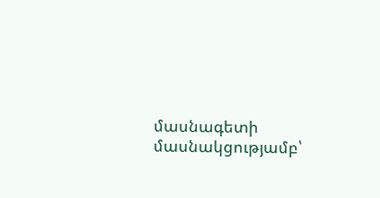մասնագետի մասնակցությամբ՝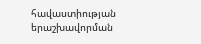հավաստիության երաշխավորման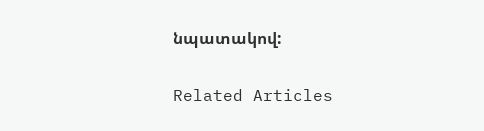նպատակով:

Related Articles